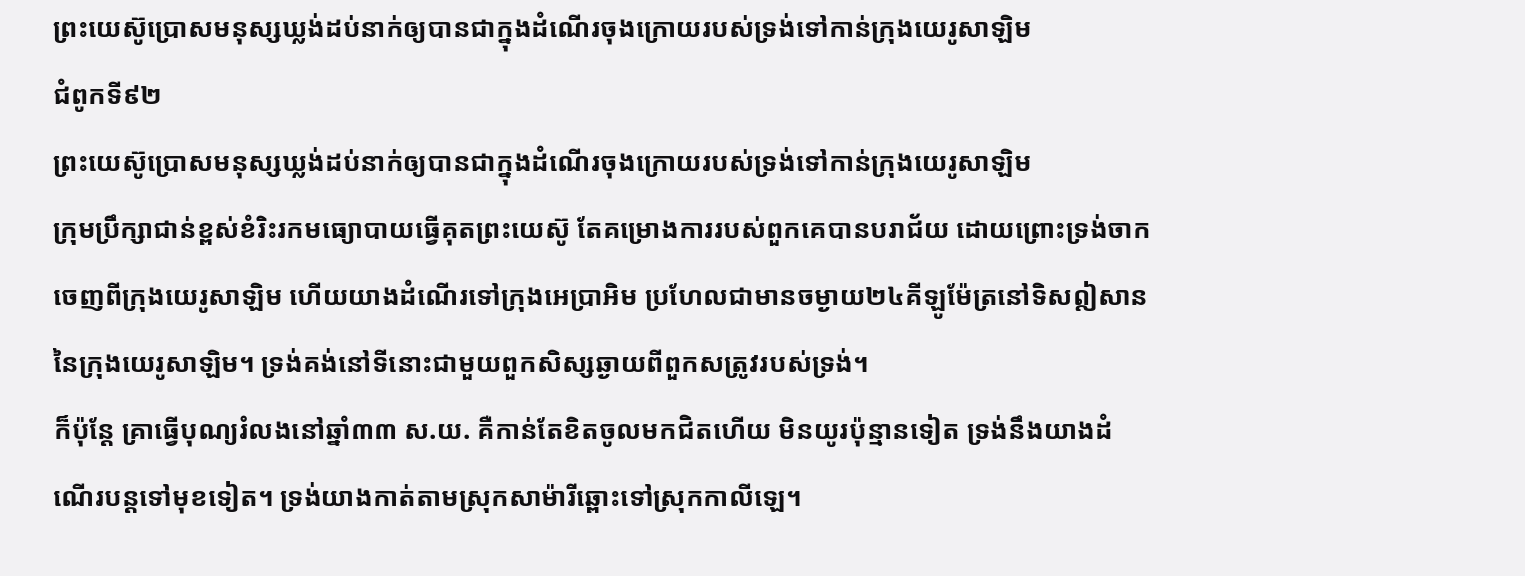ព្រះយេស៊ូប្រោសមនុស្សឃ្លង់ដប់នាក់ឲ្យបានជាក្នុងដំណើរចុងក្រោយរបស់ទ្រង់ទៅកាន់ក្រុងយេរូសាឡិម
ជំពូកទី៩២
ព្រះយេស៊ូប្រោសមនុស្សឃ្លង់ដប់នាក់ឲ្យបានជាក្នុងដំណើរចុងក្រោយរបស់ទ្រង់ទៅកាន់ក្រុងយេរូសាឡិម
ក្រុមប្រឹក្សាជាន់ខ្ពស់ខំរិះរកមធ្យោបាយធ្វើគុតព្រះយេស៊ូ តែគម្រោងការរបស់ពួកគេបានបរាជ័យ ដោយព្រោះទ្រង់ចាកចេញពីក្រុងយេរូសាឡិម ហើយយាងដំណើរទៅក្រុងអេប្រាអិម ប្រហែលជាមានចម្ងាយ២៤គីឡូម៉ែត្រនៅទិសឦសាននៃក្រុងយេរូសាឡិម។ ទ្រង់គង់នៅទីនោះជាមួយពួកសិស្សឆ្ងាយពីពួកសត្រូវរបស់ទ្រង់។
ក៏ប៉ុន្តែ គ្រាធ្វើបុណ្យរំលងនៅឆ្នាំ៣៣ ស.យ. គឺកាន់តែខិតចូលមកជិតហើយ មិនយូរប៉ុន្មានទៀត ទ្រង់នឹងយាងដំណើរបន្តទៅមុខទៀត។ ទ្រង់យាងកាត់តាមស្រុកសាម៉ារីឆ្ពោះទៅស្រុកកាលីឡេ។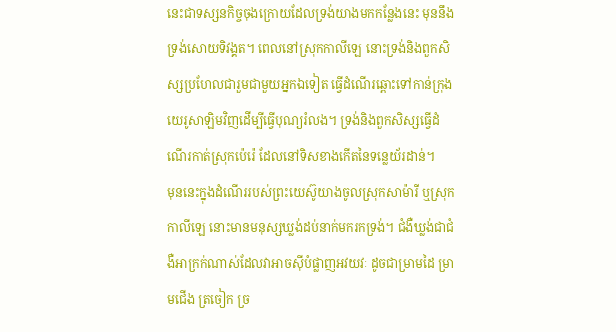នេះជាទស្សនកិច្ចចុងក្រោយដែលទ្រង់យាងមកកន្លែងនេះ មុននឹងទ្រង់សោយទិវង្គត។ ពេលនៅស្រុកកាលីឡេ នោះទ្រង់និងពួកសិស្សប្រហែលជារួមជាមួយអ្នកឯទៀត ធ្វើដំណើរឆ្ពោះទៅកាន់ក្រុងយេរូសាឡិមវិញដើម្បីធ្វើបុណ្យរំលង។ ទ្រង់និងពួកសិស្សធ្វើដំណើរកាត់ស្រុកប៉េរ៉េ ដែលនៅទិសខាងកើតនៃទន្លេយ័រដាន់។
មុននេះក្នុងដំណើររបស់ព្រះយេស៊ូយាងចូលស្រុកសាម៉ារី ឬស្រុកកាលីឡេ នោះមានមនុស្សឃ្លង់ដប់នាក់មករកទ្រង់។ ជំងឺឃ្លង់ជាជំងឺអាក្រក់ណាស់ដែលវាអាចស៊ីបំផ្លាញអវយវៈ ដូចជាម្រាមដៃ ម្រាមជើង ត្រចៀក ច្រ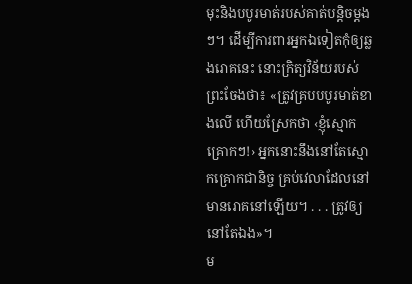មុះនិងបបូរមាត់របស់គាត់បន្ដិចម្ដងៗ។ ដើម្បីការពារអ្នកឯទៀតកុំឲ្យឆ្លងរោគនេះ នោះក្រិត្យវិន័យរបស់ព្រះចែងថា៖ «ត្រូវគ្របបបូរមាត់ខាងលើ ហើយស្រែកថា ‹ខ្ញុំស្មោកគ្រោកៗ!› អ្នកនោះនឹងនៅតែស្មោកគ្រោកជានិច្ច គ្រប់វេលាដែលនៅមានរោគនៅឡើយ។ . . . ត្រូវឲ្យនៅតែឯង»។
ម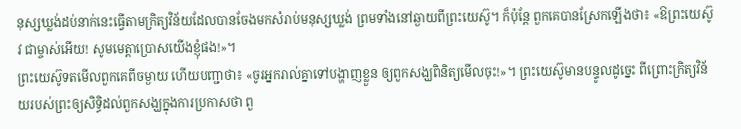នុស្សឃ្លង់ដប់នាក់នេះធ្វើតាមក្រិត្យវិន័យដែលបានចែងមកសំរាប់មនុស្សឃ្លង់ ព្រមទាំងនៅឆ្ងាយពីព្រះយេស៊ូ។ ក៏ប៉ុន្តែ ពួកគេបានស្រែកឡើងថា៖ «ឱព្រះយេស៊ូវ ជាម្ចាស់អើយ! សូមមេត្ដាប្រោសយើងខ្ញុំផង!»។
ព្រះយេស៊ូទតមើលពួកគេពីចម្ងាយ ហើយបញ្ជាថា៖ «ចូរអ្នករាល់គ្នាទៅបង្ហាញខ្លួន ឲ្យពួកសង្ឃពិនិត្យមើលចុះ!»។ ព្រះយេស៊ូមានបន្ទូលដូច្នេះ ពីព្រោះក្រិត្យវិន័យរបស់ព្រះឲ្យសិទ្ធិដល់ពួកសង្ឃក្នុងការប្រកាសថា ពួ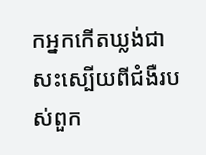កអ្នកកើតឃ្លង់ជាសះស្បើយពីជំងឺរបស់ពួក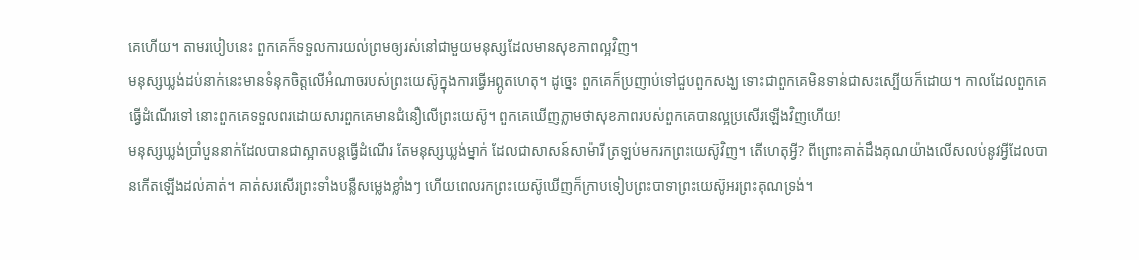គេហើយ។ តាមរបៀបនេះ ពួកគេក៏ទទួលការយល់ព្រមឲ្យរស់នៅជាមួយមនុស្សដែលមានសុខភាពល្អវិញ។
មនុស្សឃ្លង់ដប់នាក់នេះមានទំនុកចិត្តលើអំណាចរបស់ព្រះយេស៊ូក្នុងការធ្វើអព្ភូតហេតុ។ ដូច្នេះ ពួកគេក៏ប្រញាប់ទៅជួបពួកសង្ឃ ទោះជាពួកគេមិនទាន់ជាសះស្បើយក៏ដោយ។ កាលដែលពួកគេធ្វើដំណើរទៅ នោះពួកគេទទួលពរដោយសារពួកគេមានជំនឿលើព្រះយេស៊ូ។ ពួកគេឃើញភ្លាមថាសុខភាពរបស់ពួកគេបានល្អប្រសើរឡើងវិញហើយ!
មនុស្សឃ្លង់ប្រាំបួននាក់ដែលបានជាស្អាតបន្តធ្វើដំណើរ តែមនុស្សឃ្លង់ម្នាក់ ដែលជាសាសន៍សាម៉ារី ត្រឡប់មករកព្រះយេស៊ូវិញ។ តើហេតុអ្វី? ពីព្រោះគាត់ដឹងគុណយ៉ាងលើសលប់នូវអ្វីដែលបានកើតឡើងដល់គាត់។ គាត់សរសើរព្រះទាំងបន្លឺសម្លេងខ្លាំងៗ ហើយពេលរកព្រះយេស៊ូឃើញក៏ក្រាបទៀបព្រះបាទាព្រះយេស៊ូអរព្រះគុណទ្រង់។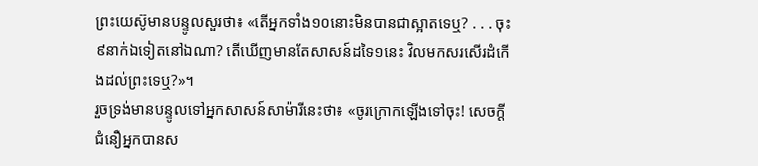ព្រះយេស៊ូមានបន្ទូលសួរថា៖ «តើអ្នកទាំង១០នោះមិនបានជាស្អាតទេឬ? . . . ចុះ៩នាក់ឯទៀតនៅឯណា? តើឃើញមានតែសាសន៍ដទៃ១នេះ វិលមកសរសើរដំកើងដល់ព្រះទេឬ?»។
រួចទ្រង់មានបន្ទូលទៅអ្នកសាសន៍សាម៉ារីនេះថា៖ «ចូរក្រោកឡើងទៅចុះ! សេចក្ដីជំនឿអ្នកបានស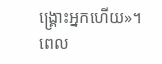ង្គ្រោះអ្នកហើយ»។
ពេល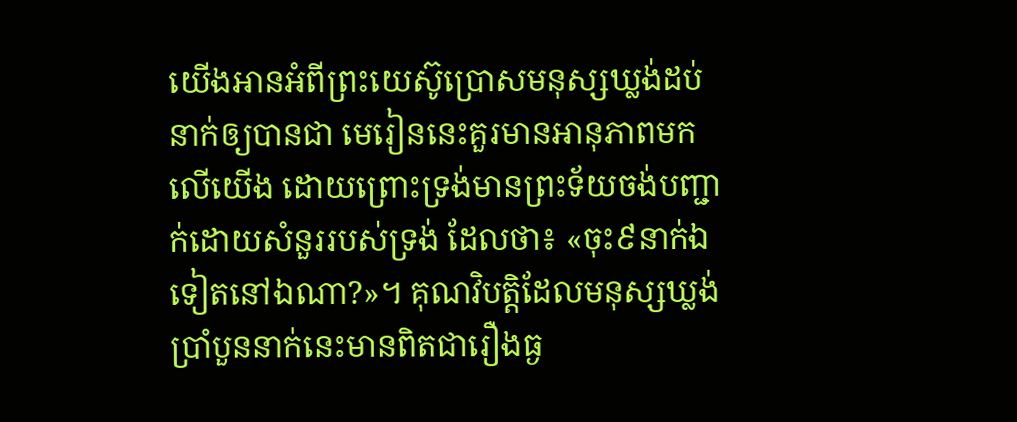យើងអានអំពីព្រះយេស៊ូប្រោសមនុស្សឃ្លង់ដប់នាក់ឲ្យបានជា មេរៀននេះគួរមានអានុភាពមកលើយើង ដោយព្រោះទ្រង់មានព្រះទ័យចង់បញ្ជាក់ដោយសំនួររបស់ទ្រង់ ដែលថា៖ «ចុះ៩នាក់ឯទៀតនៅឯណា?»។ គុណវិបត្ដិដែលមនុស្សឃ្លង់ប្រាំបួននាក់នេះមានពិតជារឿងធ្ង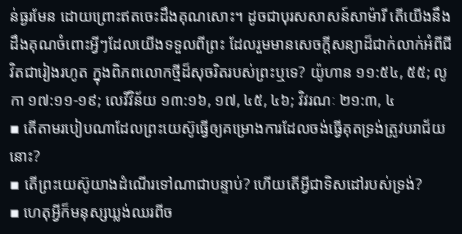ន់ធ្ងរមែន ដោយព្រោះឥតចេះដឹងគុណសោះ។ ដូចជាបុរសសាសន៍សាម៉ារី តើយើងនឹងដឹងគុណចំពោះអ្វីៗដែលយើងទទួលពីព្រះ ដែលរួមមានសេចក្ដីសន្យាដ៏ជាក់លាក់អំពីជីវិតជារៀងរហូត ក្នុងពិភពលោកថ្មីដ៏សុចរិតរបស់ព្រះឬទេ? យ៉ូហាន ១១:៥៤, ៥៥; លូកា ១៧:១១-១៩; លេវីវិន័យ ១៣:១៦, ១៧, ៤៥, ៤៦; វិវរណៈ ២១:៣, ៤
▪ តើតាមរបៀបណាដែលព្រះយេស៊ូធ្វើឲ្យគម្រោងការដែលចង់ធ្វើគុតទ្រង់ត្រូវបរាជ័យនោះ?
▪ តើព្រះយេស៊ូយាងដំណើរទៅណាជាបន្ទាប់? ហើយតើអ្វីជាទិសដៅរបស់ទ្រង់?
▪ ហេតុអ្វីក៏មនុស្សឃ្លង់ឈរពីច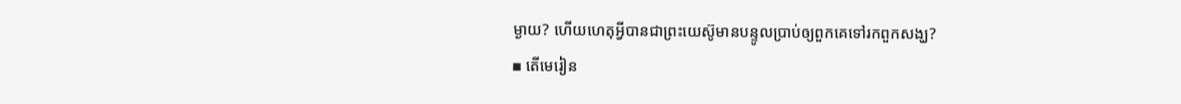ម្ងាយ? ហើយហេតុអ្វីបានជាព្រះយេស៊ូមានបន្ទូលប្រាប់ឲ្យពួកគេទៅរកពួកសង្ឃ?
▪ តើមេរៀន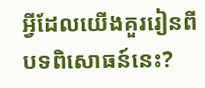អ្វីដែលយើងគួររៀនពីបទពិសោធន៍នេះ?